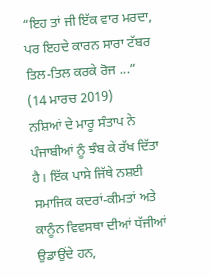“ਇਹ ਤਾਂ ਜੀ ਇੱਕ ਵਾਰ ਮਰਦਾ, ਪਰ ਇਹਦੇ ਕਾਰਨ ਸਾਰਾ ਟੱਬਰ ਤਿਲ-ਤਿਲ ਕਰਕੇ ਰੋਜ ...”
(14 ਮਾਰਚ 2019)
ਨਸ਼ਿਆਂ ਦੇ ਮਾਰੂ ਸੰਤਾਪ ਨੇ ਪੰਜਾਬੀਆਂ ਨੂੰ ਝੰਬ ਕੇ ਰੱਖ ਦਿੱਤਾ ਹੈ। ਇੱਕ ਪਾਸੇ ਜਿੱਥੇ ਨਸ਼ਈ ਸਮਾਜਿਕ ਕਦਰਾਂ-ਕੀਮਤਾਂ ਅਤੇ ਕਾਨੂੰਨ ਵਿਵਸਥਾ ਦੀਆਂ ਧੱਜੀਆਂ ਉਡਾਉਂਦੇ ਹਨ,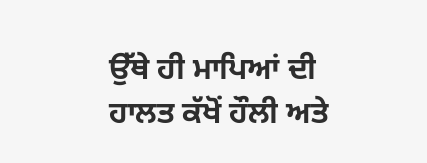ਉੱਥੇ ਹੀ ਮਾਪਿਆਂ ਦੀ ਹਾਲਤ ਕੱਖੋਂ ਹੌਲੀ ਅਤੇ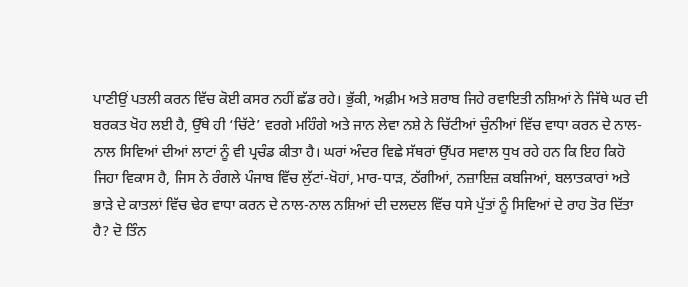ਪਾਣੀਉਂ ਪਤਲੀ ਕਰਨ ਵਿੱਚ ਕੋਈ ਕਸਰ ਨਹੀਂ ਛੱਡ ਰਹੇ। ਭੁੱਕੀ, ਅਫ਼ੀਮ ਅਤੇ ਸ਼ਰਾਬ ਜਿਹੇ ਰਵਾਇਤੀ ਨਸ਼ਿਆਂ ਨੇ ਜਿੱਥੇ ਘਰ ਦੀ ਬਰਕਤ ਖੋਹ ਲਈ ਹੈ, ਉੱਥੇ ਹੀ ‘ਚਿੱਟੇ’ ਵਰਗੇ ਮਹਿੰਗੇ ਅਤੇ ਜਾਨ ਲੇਵਾ ਨਸ਼ੇ ਨੇ ਚਿੱਟੀਆਂ ਚੁੰਨੀਆਂ ਵਿੱਚ ਵਾਧਾ ਕਰਨ ਦੇ ਨਾਲ-ਨਾਲ ਸਿਵਿਆਂ ਦੀਆਂ ਲਾਟਾਂ ਨੂੰ ਵੀ ਪ੍ਰਚੰਡ ਕੀਤਾ ਹੈ। ਘਰਾਂ ਅੰਦਰ ਵਿਛੇ ਸੱਥਰਾਂ ਉੱਪਰ ਸਵਾਲ ਧੁਖ ਰਹੇ ਹਨ ਕਿ ਇਹ ਕਿਹੋ ਜਿਹਾ ਵਿਕਾਸ ਹੈ, ਜਿਸ ਨੇ ਰੰਗਲੇ ਪੰਜਾਬ ਵਿੱਚ ਲੁੱਟਾਂ-ਖੋਹਾਂ, ਮਾਰ-ਧਾੜ, ਠੱਗੀਆਂ, ਨਜ਼ਾਇਜ਼ ਕਬਜਿਆਂ, ਬਲਾਤਕਾਰਾਂ ਅਤੇ ਭਾੜੇ ਦੇ ਕਾਤਲਾਂ ਵਿੱਚ ਢੇਰ ਵਾਧਾ ਕਰਨ ਦੇ ਨਾਲ-ਨਾਲ ਨਸ਼ਿਆਂ ਦੀ ਦਲਦਲ ਵਿੱਚ ਧਸੇ ਪੁੱਤਾਂ ਨੂੰ ਸਿਵਿਆਂ ਦੇ ਰਾਹ ਤੋਰ ਦਿੱਤਾ ਹੈ? ਦੋ ਤਿੰਨ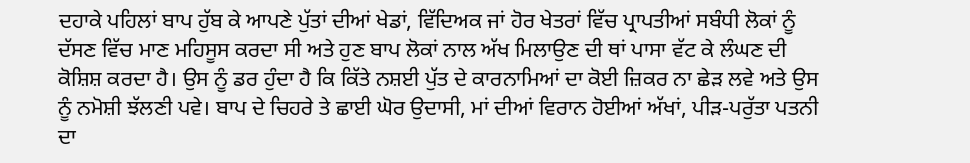ਦਹਾਕੇ ਪਹਿਲਾਂ ਬਾਪ ਹੁੱਬ ਕੇ ਆਪਣੇ ਪੁੱਤਾਂ ਦੀਆਂ ਖੇਡਾਂ, ਵਿੱਦਿਅਕ ਜਾਂ ਹੋਰ ਖੇਤਰਾਂ ਵਿੱਚ ਪ੍ਰਾਪਤੀਆਂ ਸਬੰਧੀ ਲੋਕਾਂ ਨੂੰ ਦੱਸਣ ਵਿੱਚ ਮਾਣ ਮਹਿਸੂਸ ਕਰਦਾ ਸੀ ਅਤੇ ਹੁਣ ਬਾਪ ਲੋਕਾਂ ਨਾਲ ਅੱਖ ਮਿਲਾਉਣ ਦੀ ਥਾਂ ਪਾਸਾ ਵੱਟ ਕੇ ਲੰਘਣ ਦੀ ਕੋਸ਼ਿਸ਼ ਕਰਦਾ ਹੈ। ਉਸ ਨੂੰ ਡਰ ਹੁੰਦਾ ਹੈ ਕਿ ਕਿੱਤੇ ਨਸ਼ਈ ਪੁੱਤ ਦੇ ਕਾਰਨਾਮਿਆਂ ਦਾ ਕੋਈ ਜ਼ਿਕਰ ਨਾ ਛੇੜ ਲਵੇ ਅਤੇ ਉਸ ਨੂੰ ਨਮੋਸ਼ੀ ਝੱਲਣੀ ਪਵੇ। ਬਾਪ ਦੇ ਚਿਹਰੇ ਤੇ ਛਾਈ ਘੋਰ ਉਦਾਸੀ, ਮਾਂ ਦੀਆਂ ਵਿਰਾਨ ਹੋਈਆਂ ਅੱਖਾਂ, ਪੀੜ-ਪਰੁੱਤਾ ਪਤਨੀ ਦਾ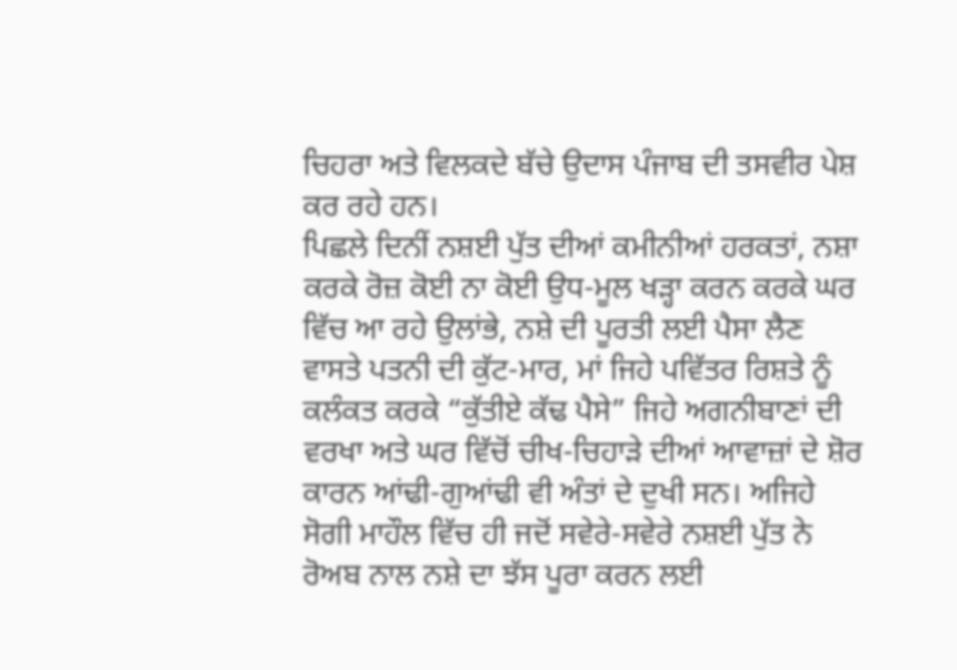ਚਿਹਰਾ ਅਤੇ ਵਿਲਕਦੇ ਬੱਚੇ ਉਦਾਸ ਪੰਜਾਬ ਦੀ ਤਸਵੀਰ ਪੇਸ਼ ਕਰ ਰਹੇ ਹਨ।
ਪਿਛਲੇ ਦਿਨੀਂ ਨਸ਼ਈ ਪੁੱਤ ਦੀਆਂ ਕਮੀਨੀਆਂ ਹਰਕਤਾਂ, ਨਸ਼ਾ ਕਰਕੇ ਰੋਜ਼ ਕੋਈ ਨਾ ਕੋਈ ਉਧ-ਮੂਲ ਖੜ੍ਹਾ ਕਰਨ ਕਰਕੇ ਘਰ ਵਿੱਚ ਆ ਰਹੇ ਉਲਾਂਭੇ, ਨਸ਼ੇ ਦੀ ਪੂਰਤੀ ਲਈ ਪੈਸਾ ਲੈਣ ਵਾਸਤੇ ਪਤਨੀ ਦੀ ਕੁੱਟ-ਮਾਰ, ਮਾਂ ਜਿਹੇ ਪਵਿੱਤਰ ਰਿਸ਼ਤੇ ਨੂੰ ਕਲੰਕਤ ਕਰਕੇ “ਕੁੱਤੀਏ ਕੱਢ ਪੈਸੇ” ਜਿਹੇ ਅਗਨੀਬਾਣਾਂ ਦੀ ਵਰਖਾ ਅਤੇ ਘਰ ਵਿੱਚੋਂ ਚੀਖ-ਚਿਹਾੜੇ ਦੀਆਂ ਆਵਾਜ਼ਾਂ ਦੇ ਸ਼ੋਰ ਕਾਰਨ ਆਂਢੀ-ਗੁਆਂਢੀ ਵੀ ਅੰਤਾਂ ਦੇ ਦੁਖੀ ਸਨ। ਅਜਿਹੇ ਸੋਗੀ ਮਾਹੌਲ ਵਿੱਚ ਹੀ ਜਦੋਂ ਸਵੇਰੇ-ਸਵੇਰੇ ਨਸ਼ਈ ਪੁੱਤ ਨੇ ਰੋਅਬ ਨਾਲ ਨਸ਼ੇ ਦਾ ਝੱਸ ਪੂਰਾ ਕਰਨ ਲਈ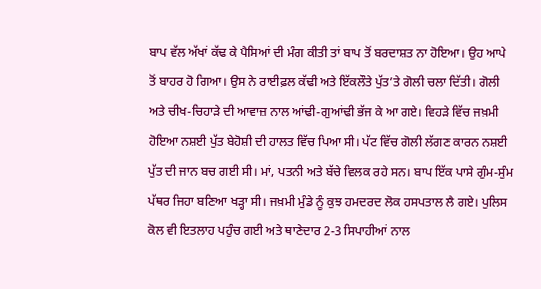ਬਾਪ ਵੱਲ ਅੱਖਾਂ ਕੱਢ ਕੇ ਪੈਸਿਆਂ ਦੀ ਮੰਗ ਕੀਤੀ ਤਾਂ ਬਾਪ ਤੋਂ ਬਰਦਾਸ਼ਤ ਨਾ ਹੋਇਆ। ਉਹ ਆਪੇ ਤੋਂ ਬਾਹਰ ਹੋ ਗਿਆ। ਉਸ ਨੇ ਰਾਈਫ਼ਲ ਕੱਢੀ ਅਤੇ ਇੱਕਲੌਤੇ ਪੁੱਤ’ਤੇ ਗੋਲੀ ਚਲਾ ਦਿੱਤੀ। ਗੋਲੀ ਅਤੇ ਚੀਖ-ਚਿਹਾੜੇ ਦੀ ਆਵਾਜ਼ ਨਾਲ ਆਂਢੀ-ਗੁਆਂਢੀ ਭੱਜ ਕੇ ਆ ਗਏ। ਵਿਹੜੇ ਵਿੱਚ ਜਖ਼ਮੀ ਹੋਇਆ ਨਸ਼ਈ ਪੁੱਤ ਬੇਹੋਸ਼ੀ ਦੀ ਹਾਲਤ ਵਿੱਚ ਪਿਆ ਸੀ। ਪੱਟ ਵਿੱਚ ਗੋਲੀ ਲੱਗਣ ਕਾਰਨ ਨਸ਼ਈ ਪੁੱਤ ਦੀ ਜਾਨ ਬਚ ਗਈ ਸੀ। ਮਾਂ, ਪਤਨੀ ਅਤੇ ਬੱਚੇ ਵਿਲਕ ਰਹੇ ਸਨ। ਬਾਪ ਇੱਕ ਪਾਸੇ ਗੁੰਮ-ਸੁੰਮ ਪੱਥਰ ਜਿਹਾ ਬਣਿਆ ਖੜ੍ਹਾ ਸੀ। ਜਖ਼ਮੀ ਮੁੰਡੇ ਨੂੰ ਕੁਝ ਹਮਦਰਦ ਲੋਕ ਹਸਪਤਾਲ ਲੈ ਗਏ। ਪੁਲਿਸ ਕੋਲ ਵੀ ਇਤਲਾਹ ਪਹੁੰਚ ਗਈ ਅਤੇ ਥਾਣੇਦਾਰ 2-3 ਸਿਪਾਹੀਆਂ ਨਾਲ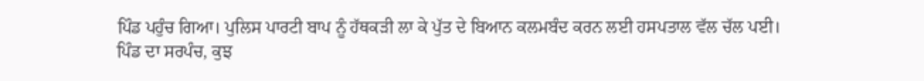ਪਿੰਡ ਪਹੁੰਚ ਗਿਆ। ਪੁਲਿਸ ਪਾਰਟੀ ਬਾਪ ਨੂੰ ਹੱਥਕੜੀ ਲਾ ਕੇ ਪੁੱਤ ਦੇ ਬਿਆਨ ਕਲਮਬੰਦ ਕਰਨ ਲਈ ਹਸਪਤਾਲ ਵੱਲ ਚੱਲ ਪਈ।
ਪਿੰਡ ਦਾ ਸਰਪੰਚ, ਕੁਝ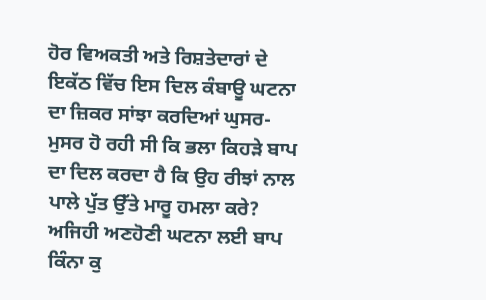ਹੋਰ ਵਿਅਕਤੀ ਅਤੇ ਰਿਸ਼ਤੇਦਾਰਾਂ ਦੇ ਇਕੱਠ ਵਿੱਚ ਇਸ ਦਿਲ ਕੰਬਾਊ ਘਟਨਾ ਦਾ ਜ਼ਿਕਰ ਸਾਂਝਾ ਕਰਦਿਆਂ ਘੁਸਰ-ਮੁਸਰ ਹੋ ਰਹੀ ਸੀ ਕਿ ਭਲਾ ਕਿਹੜੇ ਬਾਪ ਦਾ ਦਿਲ ਕਰਦਾ ਹੈ ਕਿ ਉਹ ਰੀਝਾਂ ਨਾਲ ਪਾਲੇ ਪੁੱਤ ਉੱਤੇ ਮਾਰੂ ਹਮਲਾ ਕਰੇ? ਅਜਿਹੀ ਅਣਹੋਣੀ ਘਟਨਾ ਲਈ ਬਾਪ ਕਿੰਨਾ ਕੁ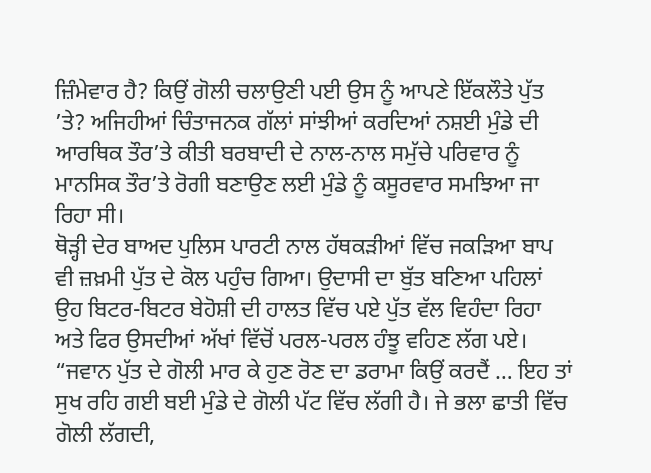ਜ਼ਿੰਮੇਵਾਰ ਹੈ? ਕਿਉਂ ਗੋਲੀ ਚਲਾਉਣੀ ਪਈ ਉਸ ਨੂੰ ਆਪਣੇ ਇੱਕਲੌਤੇ ਪੁੱਤ ’ਤੇ? ਅਜਿਹੀਆਂ ਚਿੰਤਾਜਨਕ ਗੱਲਾਂ ਸਾਂਝੀਆਂ ਕਰਦਿਆਂ ਨਸ਼ਈ ਮੁੰਡੇ ਦੀ ਆਰਥਿਕ ਤੌਰ’ਤੇ ਕੀਤੀ ਬਰਬਾਦੀ ਦੇ ਨਾਲ-ਨਾਲ ਸਮੁੱਚੇ ਪਰਿਵਾਰ ਨੂੰ ਮਾਨਸਿਕ ਤੌਰ’ਤੇ ਰੋਗੀ ਬਣਾਉਣ ਲਈ ਮੁੰਡੇ ਨੂੰ ਕਸੂਰਵਾਰ ਸਮਝਿਆ ਜਾ ਰਿਹਾ ਸੀ।
ਥੋੜ੍ਹੀ ਦੇਰ ਬਾਅਦ ਪੁਲਿਸ ਪਾਰਟੀ ਨਾਲ ਹੱਥਕੜੀਆਂ ਵਿੱਚ ਜਕੜਿਆ ਬਾਪ ਵੀ ਜ਼ਖ਼ਮੀ ਪੁੱਤ ਦੇ ਕੋਲ ਪਹੁੰਚ ਗਿਆ। ਉਦਾਸੀ ਦਾ ਬੁੱਤ ਬਣਿਆ ਪਹਿਲਾਂ ਉਹ ਬਿਟਰ-ਬਿਟਰ ਬੇਹੋਸ਼ੀ ਦੀ ਹਾਲਤ ਵਿੱਚ ਪਏ ਪੁੱਤ ਵੱਲ ਵਿਹੰਦਾ ਰਿਹਾ ਅਤੇ ਫਿਰ ਉਸਦੀਆਂ ਅੱਖਾਂ ਵਿੱਚੋਂ ਪਰਲ-ਪਰਲ ਹੰਝੂ ਵਹਿਣ ਲੱਗ ਪਏ।
“ਜਵਾਨ ਪੁੱਤ ਦੇ ਗੋਲੀ ਮਾਰ ਕੇ ਹੁਣ ਰੋਣ ਦਾ ਡਰਾਮਾ ਕਿਉਂ ਕਰਦੈਂ … ਇਹ ਤਾਂ ਸੁਖ ਰਹਿ ਗਈ ਬਈ ਮੁੰਡੇ ਦੇ ਗੋਲੀ ਪੱਟ ਵਿੱਚ ਲੱਗੀ ਹੈ। ਜੇ ਭਲਾ ਛਾਤੀ ਵਿੱਚ ਗੋਲੀ ਲੱਗਦੀ,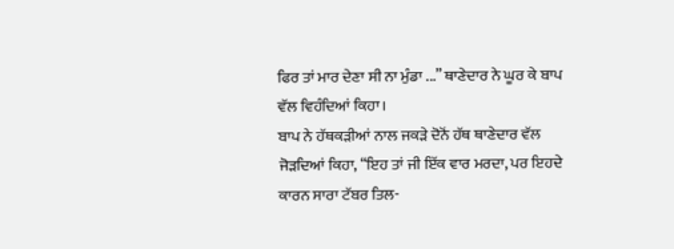ਫਿਰ ਤਾਂ ਮਾਰ ਦੇਣਾ ਸੀ ਨਾ ਮੁੰਡਾ ...” ਥਾਣੇਦਾਰ ਨੇ ਘੂਰ ਕੇ ਬਾਪ ਵੱਲ ਵਿਹੰਦਿਆਂ ਕਿਹਾ।
ਬਾਪ ਨੇ ਹੱਥਕੜੀਆਂ ਨਾਲ ਜਕੜੇ ਦੋਨੋਂ ਹੱਥ ਥਾਣੇਦਾਰ ਵੱਲ ਜੋੜਦਿਆਂ ਕਿਹਾ, “ਇਹ ਤਾਂ ਜੀ ਇੱਕ ਵਾਰ ਮਰਦਾ, ਪਰ ਇਹਦੇ ਕਾਰਨ ਸਾਰਾ ਟੱਬਰ ਤਿਲ-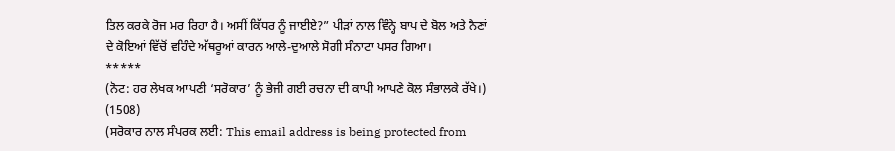ਤਿਲ ਕਰਕੇ ਰੋਜ ਮਰ ਰਿਹਾ ਹੈ। ਅਸੀਂ ਕਿੱਧਰ ਨੂੰ ਜਾਈਏ?” ਪੀੜਾਂ ਨਾਲ ਵਿੰਨ੍ਹੇ ਬਾਪ ਦੇ ਬੋਲ ਅਤੇ ਨੈਣਾਂ ਦੇ ਕੋਇਆਂ ਵਿੱਚੋਂ ਵਹਿੰਦੇ ਅੱਥਰੂਆਂ ਕਾਰਨ ਆਲੇ-ਦੁਆਲੇ ਸੋਗੀ ਸੰਨਾਟਾ ਪਸਰ ਗਿਆ।
*****
(ਨੋਟ: ਹਰ ਲੇਖਕ ਆਪਣੀ ‘ਸਰੋਕਾਰ’ ਨੂੰ ਭੇਜੀ ਗਈ ਰਚਨਾ ਦੀ ਕਾਪੀ ਆਪਣੇ ਕੋਲ ਸੰਭਾਲਕੇ ਰੱਖੇ।)
(1508)
(ਸਰੋਕਾਰ ਨਾਲ ਸੰਪਰਕ ਲਈ: This email address is being protected from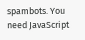spambots. You need JavaScript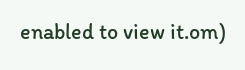enabled to view it.om)